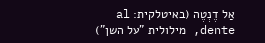אַל דֶנְטֶה (באיטלקית: al dente, מילולית "על השן")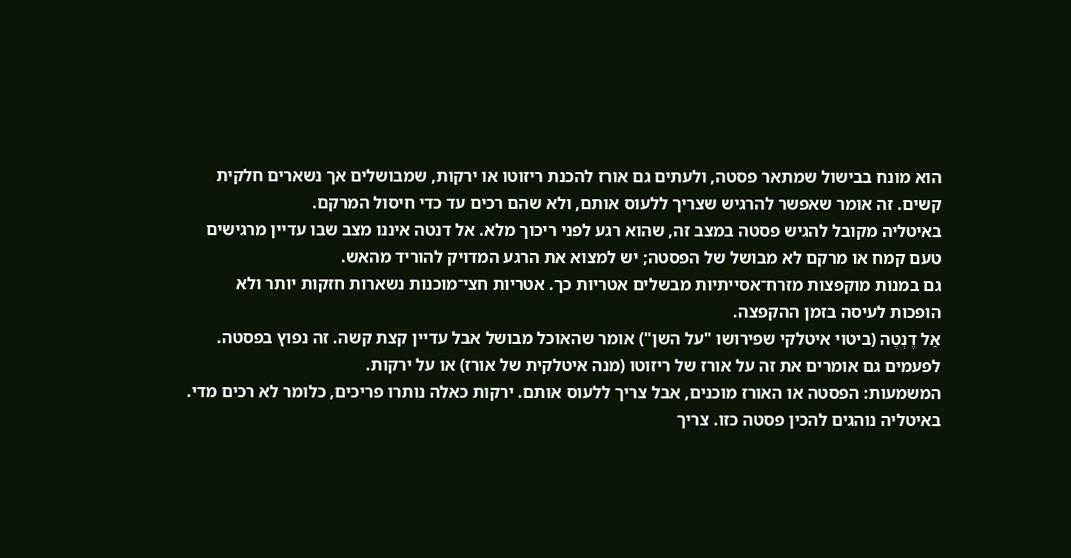הוא מונח בבישול שמתאר פסטה, ולעתים גם אורז להכנת ריזוטו או ירקות, שמבושלים אך נשארים חלקית קשים. זה אומר שאפשר להרגיש שצריך ללעוס אותם, ולא שהם רכים עד כדי חיסול המרקם.
באיטליה מקובל להגיש פסטה במצב זה, שהוא רגע לפני ריכוך מלא. אל דנטה איננו מצב שבו עדיין מרגישים טעם קמח או מרקם לא מבושל של הפסטה; יש למצוא את הרגע המדויק להוריד מהאש.
גם במנות מוקפצות מזרח־אסייתיות מבשלים אטריות כך. אטריות חצי־מוכנות נשארות חזקות יותר ולא הופכות לעיסה בזמן ההקפצה.
אַל דֶנְטֶה (ביטוי איטלקי שפירושו "על השן") אומר שהאוכל מבושל אבל עדיין קצת קשה. זה נפוץ בפסטה. לפעמים גם אומרים את זה על אורז של ריזוטו (מנה איטלקית של אורז) או על ירקות.
המשמעות: הפסטה או האורז מוכנים, אבל צריך ללעוס אותם. ירקות כאלה נותרו פריכים, כלומר לא רכים מדי.
באיטליה נוהגים להכין פסטה כזו. צריך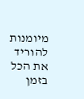מיומנות להוריד את הכל בזמן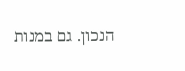הנכון. גם במנות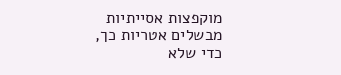מוקפצות אסייתיות מבשלים אטריות כך, כדי שלא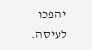יהפכו לעיסה.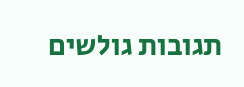תגובות גולשים